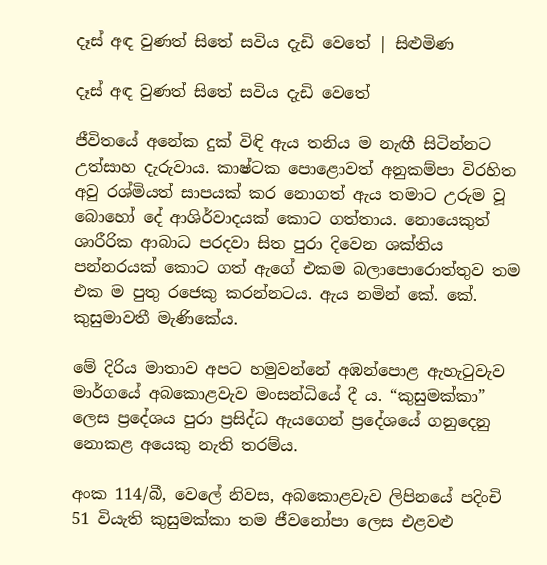දෑස් අඳ වුණත් සිතේ සවිය දැඩි වෙතේ | සිළුමිණ

දෑස් අඳ වුණත් සිතේ සවිය දැඩි වෙතේ

ජීවිතයේ අනේක දුක් විඳි ඇය තනිය ම නැඟී සිටින්නට උත්සාහ දැරුවාය. කාෂ්ටක පොළොවත් අනුකම්පා විරහිත අවු රශ්මියත් සාපයක් කර නොගත් ඇය තමාට උරුම වූ බොහෝ දේ ආශිර්වාදයක් කොට ගත්තාය. නොයෙකුත් ශාරීරික ආබාධ පරදවා සිත පුරා දිවෙන ශක්තිය පන්නරයක් කොට ගත් ඇගේ එකම බලා‍පොරොත්තුව තම එක ම පුතු රජෙකු කරන්නටය. ඇය නමින් කේ. කේ. කුසුමාවතී මැණිකේය.

මේ දිරිය මාතාව අපට හමුවන්නේ අඹන්පොළ ඇහැටුවැව මාර්ගයේ අබකොළවැව මංසන්ධියේ දී ය. “කුසුමක්කා” ලෙස ප්‍රදේශය පුරා ප්‍රසිද්ධ ඇයගෙන් ප්‍රදේශයේ ගනුදෙනු නොකළ අයෙකු නැති තරම්ය.

අංක 114/බී, වෙලේ නිවස, අබකොළවැව ලිපිනයේ පදිංචි 51 වියැති කුසුමක්කා තම ජීවනෝපා ලෙස එළවළු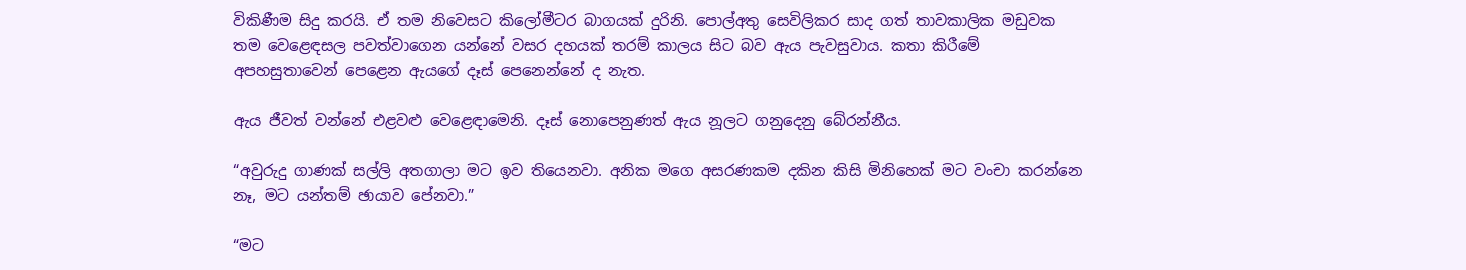විකිණීම සිදු කරයි. ඒ තම නිවෙසට කි‍ලෝමීටර බාගයක් දුරිනි. පොල්අතු සෙවිලිකර සාද ගත් තාවකාලික මඩුවක තම වෙළෙඳසල පවත්වාගෙන යන්නේ වසර දහයක් තරම් කාලය සිට බව ඇය පැවසුවාය. කතා කිරී‍මේ අපහසුතාවෙන් පෙළෙන ඇයගේ දෑස් පෙනෙන්නේ ද නැත.

ඇය ජීවත් වන්නේ එළවළු වෙළෙඳාමෙනි. දෑස් නොපෙනුණත් ඇය නූලට ගනුදෙනු බේරන්නීය.

“අවුරුදු ගාණක් සල්ලි අතගාලා මට ඉව තියෙනවා. අනික මගෙ අසරණකම දකින කිසි මිනිහෙක් මට වංචා කරන්නෙ නෑ, මට යන්තම් ඡායාව පේනවා.”

“මට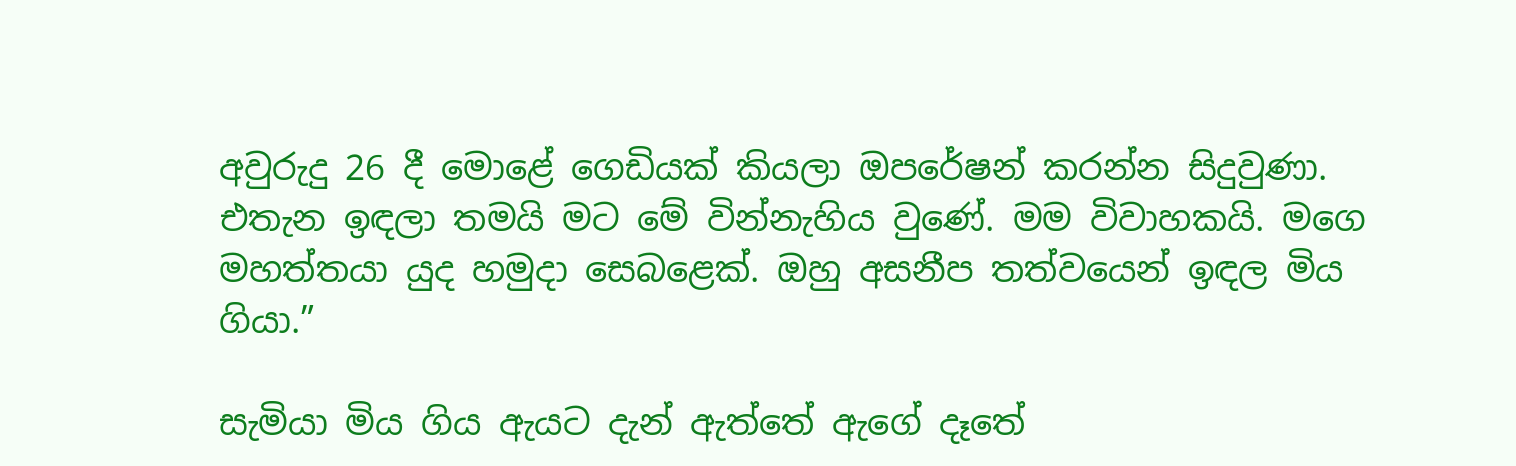අවුරුදු 26 දී මොළේ ගෙඩියක් කියලා ඔපරේෂන් කරන්න සිදුවුණා. එතැන ඉඳලා තමයි මට මේ වින්නැහිය වුණේ. මම විවාහකයි. මගෙ මහත්තයා යුද හමුදා සෙබළෙක්. ඔහු අසනීප තත්වයෙන් ඉඳල මිය ගියා.”

සැමියා මිය ගිය ඇයට දැන් ඇත්තේ ඇගේ දෑතේ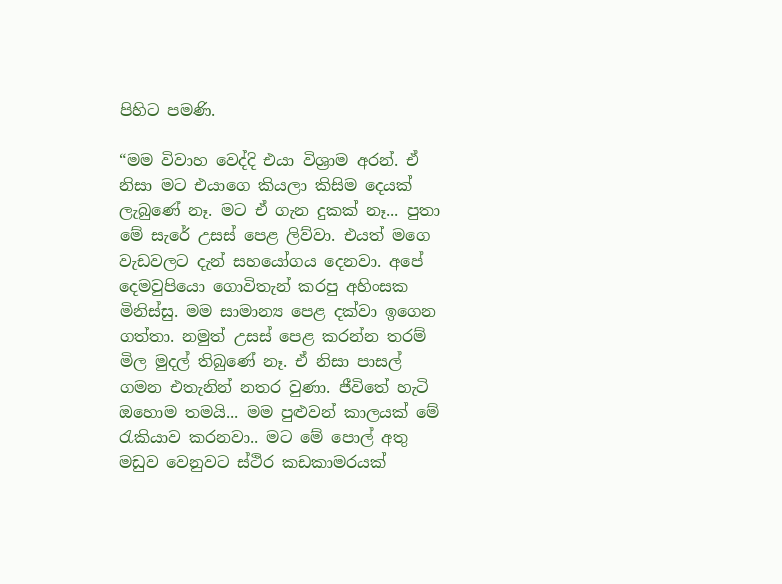පිහිට පමණි.

“මම විවාහ වෙද්දි එයා විශ්‍රාම අරන්. ඒ නිසා මට එයාගෙ කියලා කිසිම දෙයක් ලැබුණේ නෑ. මට ඒ ගැන දුකක් නෑ... පුතා මේ ස‍ැරේ උසස් පෙළ ලිව්වා. එයත් මගෙ වැඩවලට දැන් සහයෝගය දෙනවා. අපේ දෙමවුපියො ගොවිතැන් කරපු අහිංසක මිනිස්සු. මම සාමාන්‍ය පෙළ දක්වා ඉගෙන ගත්තා. නමුත් උසස් පෙළ කරන්න තරම් මිල මුදල් තිබුණේ නෑ. ඒ නිසා පාසල් ගමන එතැනින් නතර වුණා. ජීවිතේ හැටි ඔහොම තමයි... මම පුළුවන් කාලයක් මේ රැකියාව කරනවා.. මට මේ පොල් අතු මඩුව වෙනුවට ස්ථිර කඩකාමරයක්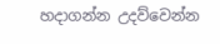හදාගන්න උදව්වෙන්න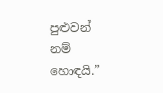පුළුවන් නම් හොඳයි.”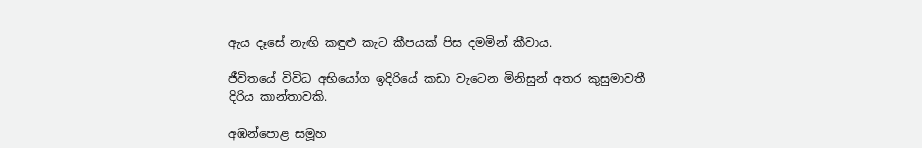ඇය දෑසේ නැඟි කඳුළු කැට කීපයක් පිස දමමින් කීවාය.

ජීවිතයේ විවිධ අභියෝග ඉදිරියේ කඩා වැටෙන මිනිසුන් අතර කුසුමාවතී දිරිය කාන්තාවකි.

අඹන්පොළ සමූහ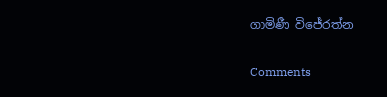ගාමිණී විජේරත්න

Comments